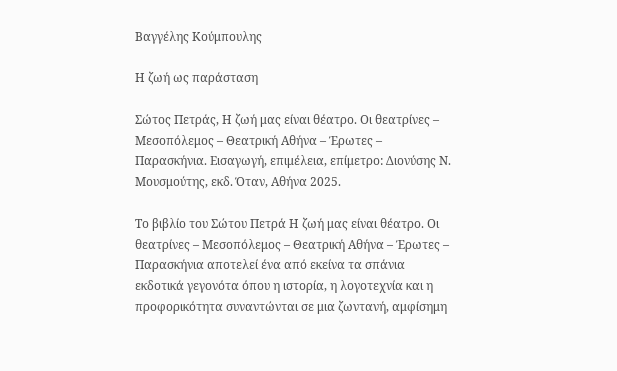Βαγγέλης Κούμπουλης

Η ζωή ως παράσταση

Σώτος Πετράς, Η ζωή μας είναι θέατρο. Οι θεατρίνες – Μεσοπόλεμος – Θεατρική Αθήνα – Έρωτες – Παρασκήνια. Εισαγωγή, επιμέλεια, επίμετρο: Διονύσης Ν. Μουσμούτης, εκδ. Όταν, Αθήνα 2025.

Το βιβλίο του Σώτου Πετρά Η ζωή μας είναι θέατρο. Οι θεατρίνες – Μεσοπόλεμος – Θεατρική Αθήνα – Έρωτες – Παρασκήνια αποτελεί ένα από εκείνα τα σπάνια εκδοτικά γεγονότα όπου η ιστορία, η λογοτεχνία και η προφορικότητα συναντώνται σε μια ζωντανή, αμφίσημη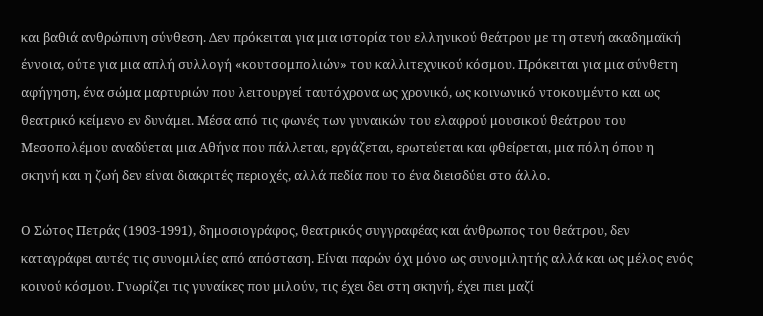και βαθιά ανθρώπινη σύνθεση. Δεν πρόκειται για μια ιστορία του ελληνικού θεάτρου με τη στενή ακαδημαϊκή έννοια, ούτε για μια απλή συλλογή «κουτσομπολιών» του καλλιτεχνικού κόσμου. Πρόκειται για μια σύνθετη αφήγηση, ένα σώμα μαρτυριών που λειτουργεί ταυτόχρονα ως χρονικό, ως κοινωνικό ντοκουμέντο και ως θεατρικό κείμενο εν δυνάμει. Μέσα από τις φωνές των γυναικών του ελαφρού μουσικού θεάτρου του Μεσοπολέμου αναδύεται μια Αθήνα που πάλλεται, εργάζεται, ερωτεύεται και φθείρεται, μια πόλη όπου η σκηνή και η ζωή δεν είναι διακριτές περιοχές, αλλά πεδία που το ένα διεισδύει στο άλλο.

Ο Σώτος Πετράς (1903-1991), δημοσιογράφος, θεατρικός συγγραφέας και άνθρωπος του θεάτρου, δεν καταγράφει αυτές τις συνομιλίες από απόσταση. Είναι παρών όχι μόνο ως συνομιλητής αλλά και ως μέλος ενός κοινού κόσμου. Γνωρίζει τις γυναίκες που μιλούν, τις έχει δει στη σκηνή, έχει πιει μαζί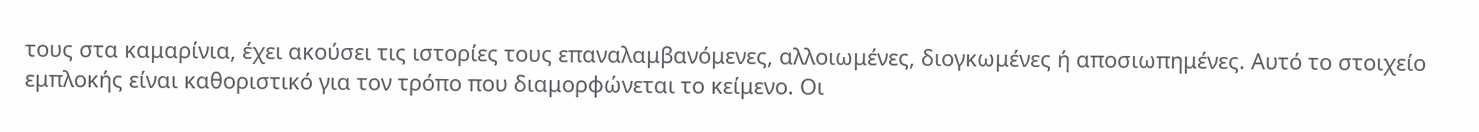τους στα καμαρίνια, έχει ακούσει τις ιστορίες τους επαναλαμβανόμενες, αλλοιωμένες, διογκωμένες ή αποσιωπημένες. Αυτό το στοιχείο εμπλοκής είναι καθοριστικό για τον τρόπο που διαμορφώνεται το κείμενο. Οι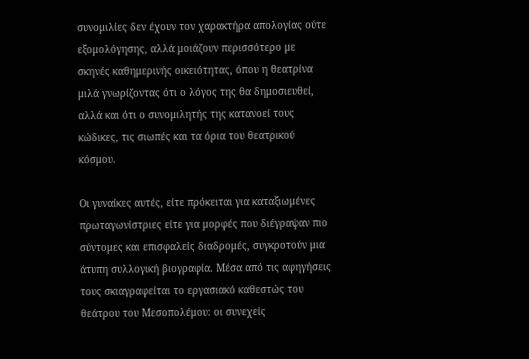συνομιλίες δεν έχουν τον χαρακτήρα απολογίας ούτε εξομολόγησης, αλλά μοιάζουν περισσότερο με σκηνές καθημερινής οικειότητας, όπου η θεατρίνα μιλά γνωρίζοντας ότι ο λόγος της θα δημοσιευθεί, αλλά και ότι ο συνομιλητής της κατανοεί τους κώδικες, τις σιωπές και τα όρια του θεατρικού κόσμου.

Οι γυναίκες αυτές, είτε πρόκειται για καταξιωμένες πρωταγωνίστριες είτε για μορφές που διέγραψαν πιο σύντομες και επισφαλείς διαδρομές, συγκροτούν μια άτυπη συλλογική βιογραφία. Μέσα από τις αφηγήσεις τους σκιαγραφείται το εργασιακό καθεστώς του θεάτρου του Μεσοπολέμου: οι συνεχείς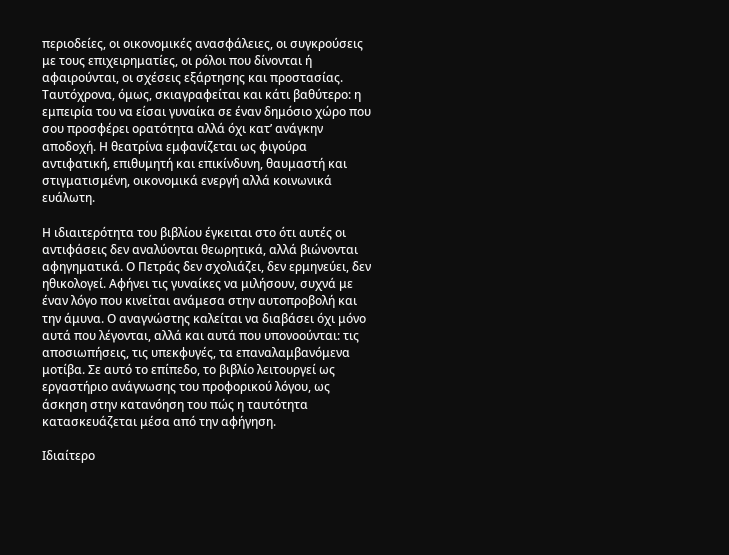περιοδείες, οι οικονομικές ανασφάλειες, οι συγκρούσεις με τους επιχειρηματίες, οι ρόλοι που δίνονται ή αφαιρούνται, οι σχέσεις εξάρτησης και προστασίας. Ταυτόχρονα, όμως, σκιαγραφείται και κάτι βαθύτερο: η εμπειρία του να είσαι γυναίκα σε έναν δημόσιο χώρο που σου προσφέρει ορατότητα αλλά όχι κατ’ ανάγκην αποδοχή. Η θεατρίνα εμφανίζεται ως φιγούρα αντιφατική, επιθυμητή και επικίνδυνη, θαυμαστή και στιγματισμένη, οικονομικά ενεργή αλλά κοινωνικά ευάλωτη.

Η ιδιαιτερότητα του βιβλίου έγκειται στο ότι αυτές οι αντιφάσεις δεν αναλύονται θεωρητικά, αλλά βιώνονται αφηγηματικά. Ο Πετράς δεν σχολιάζει, δεν ερμηνεύει, δεν ηθικολογεί. Αφήνει τις γυναίκες να μιλήσουν, συχνά με έναν λόγο που κινείται ανάμεσα στην αυτοπροβολή και την άμυνα. Ο αναγνώστης καλείται να διαβάσει όχι μόνο αυτά που λέγονται, αλλά και αυτά που υπονοούνται: τις αποσιωπήσεις, τις υπεκφυγές, τα επαναλαμβανόμενα μοτίβα. Σε αυτό το επίπεδο, το βιβλίο λειτουργεί ως εργαστήριο ανάγνωσης του προφορικού λόγου, ως άσκηση στην κατανόηση του πώς η ταυτότητα κατασκευάζεται μέσα από την αφήγηση.

Ιδιαίτερο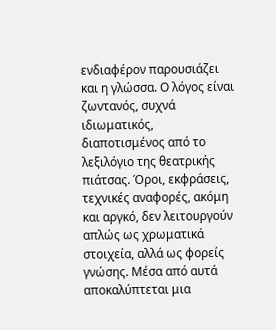ενδιαφέρον παρουσιάζει και η γλώσσα. Ο λόγος είναι ζωντανός, συχνά ιδιωματικός, διαποτισμένος από το λεξιλόγιο της θεατρικής πιάτσας. Όροι, εκφράσεις, τεχνικές αναφορές, ακόμη και αργκό, δεν λειτουργούν απλώς ως χρωματικά στοιχεία, αλλά ως φορείς γνώσης. Μέσα από αυτά αποκαλύπτεται μια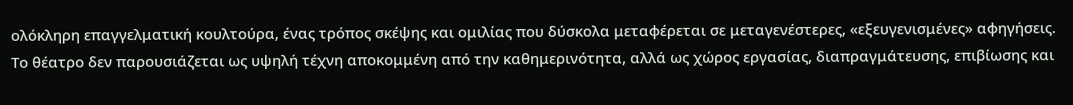ολόκληρη επαγγελματική κουλτούρα, ένας τρόπος σκέψης και ομιλίας που δύσκολα μεταφέρεται σε μεταγενέστερες, «εξευγενισμένες» αφηγήσεις. Το θέατρο δεν παρουσιάζεται ως υψηλή τέχνη αποκομμένη από την καθημερινότητα, αλλά ως χώρος εργασίας, διαπραγμάτευσης, επιβίωσης και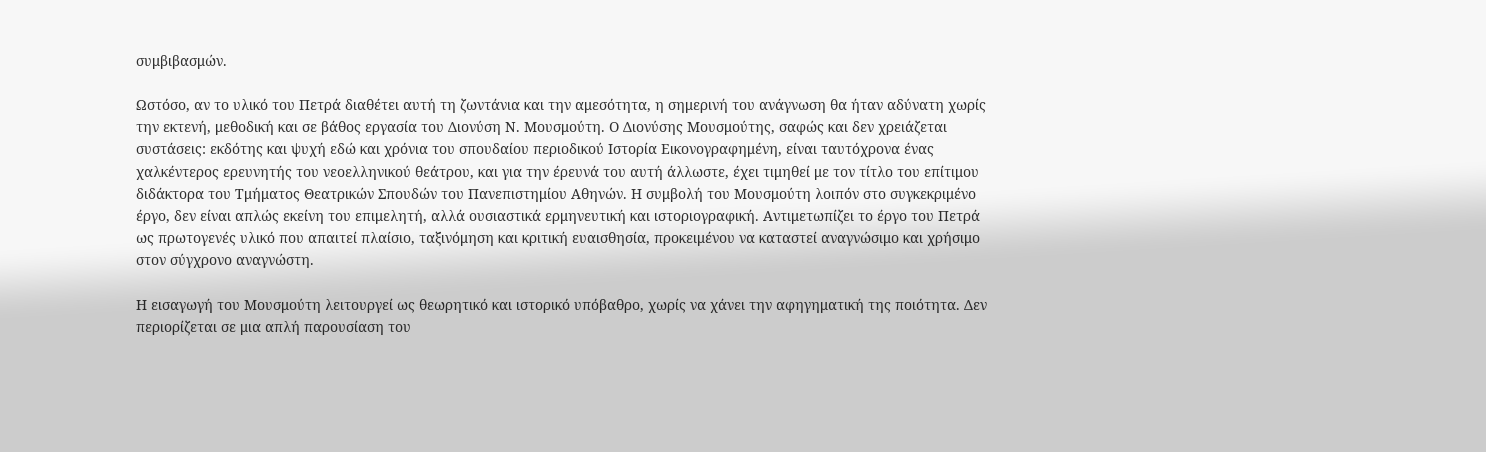συμβιβασμών.

Ωστόσο, αν το υλικό του Πετρά διαθέτει αυτή τη ζωντάνια και την αμεσότητα, η σημερινή του ανάγνωση θα ήταν αδύνατη χωρίς την εκτενή, μεθοδική και σε βάθος εργασία του Διονύση Ν. Μουσμούτη. Ο Διονύσης Μουσμούτης, σαφώς και δεν χρειάζεται συστάσεις: εκδότης και ψυχή εδώ και χρόνια του σπουδαίου περιοδικού Ιστορία Εικονογραφημένη, είναι ταυτόχρονα ένας χαλκέντερος ερευνητής του νεοελληνικού θεάτρου, και για την έρευνά του αυτή άλλωστε, έχει τιμηθεί με τον τίτλο του επίτιμου διδάκτορα του Τμήματος Θεατρικών Σπουδών του Πανεπιστημίου Αθηνών. Η συμβολή του Μουσμούτη λοιπόν στο συγκεκριμένο έργο, δεν είναι απλώς εκείνη του επιμελητή, αλλά ουσιαστικά ερμηνευτική και ιστοριογραφική. Αντιμετωπίζει το έργο του Πετρά ως πρωτογενές υλικό που απαιτεί πλαίσιο, ταξινόμηση και κριτική ευαισθησία, προκειμένου να καταστεί αναγνώσιμο και χρήσιμο στον σύγχρονο αναγνώστη.

Η εισαγωγή του Μουσμούτη λειτουργεί ως θεωρητικό και ιστορικό υπόβαθρο, χωρίς να χάνει την αφηγηματική της ποιότητα. Δεν περιορίζεται σε μια απλή παρουσίαση του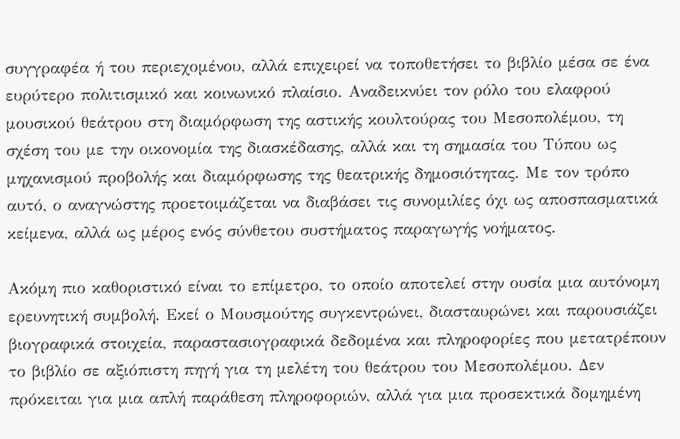συγγραφέα ή του περιεχομένου, αλλά επιχειρεί να τοποθετήσει το βιβλίο μέσα σε ένα ευρύτερο πολιτισμικό και κοινωνικό πλαίσιο. Αναδεικνύει τον ρόλο του ελαφρού μουσικού θεάτρου στη διαμόρφωση της αστικής κουλτούρας του Μεσοπολέμου, τη σχέση του με την οικονομία της διασκέδασης, αλλά και τη σημασία του Τύπου ως μηχανισμού προβολής και διαμόρφωσης της θεατρικής δημοσιότητας. Με τον τρόπο αυτό, ο αναγνώστης προετοιμάζεται να διαβάσει τις συνομιλίες όχι ως αποσπασματικά κείμενα, αλλά ως μέρος ενός σύνθετου συστήματος παραγωγής νοήματος.

Ακόμη πιο καθοριστικό είναι το επίμετρο, το οποίο αποτελεί στην ουσία μια αυτόνομη ερευνητική συμβολή. Εκεί ο Μουσμούτης συγκεντρώνει, διασταυρώνει και παρουσιάζει βιογραφικά στοιχεία, παραστασιογραφικά δεδομένα και πληροφορίες που μετατρέπουν το βιβλίο σε αξιόπιστη πηγή για τη μελέτη του θεάτρου του Μεσοπολέμου. Δεν πρόκειται για μια απλή παράθεση πληροφοριών, αλλά για μια προσεκτικά δομημένη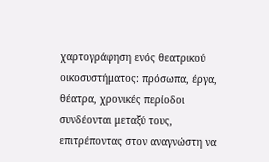χαρτογράφηση ενός θεατρικού οικοσυστήματος: πρόσωπα, έργα, θέατρα, χρονικές περίοδοι συνδέονται μεταξύ τους, επιτρέποντας στον αναγνώστη να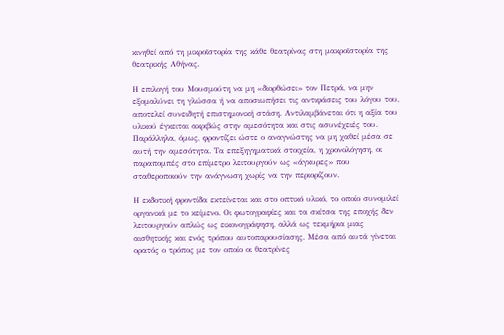κινηθεί από τη μικροϊστορία της κάθε θεατρίνας στη μακροϊστορία της θεατρικής Αθήνας.

Η επιλογή του Μουσμούτη να μη «διορθώσει» τον Πετρά, να μην εξομαλύνει τη γλώσσα ή να αποσιωπήσει τις αντιφάσεις του λόγου του, αποτελεί συνειδητή επιστημονική στάση. Αντιλαμβάνεται ότι η αξία του υλικού έγκειται ακριβώς στην αμεσότητα και στις ασυνέχειές του. Παράλληλα, όμως, φροντίζει ώστε ο αναγνώστης να μη χαθεί μέσα σε αυτή την αμεσότητα. Τα επεξηγηματικά στοιχεία, η χρονολόγηση, οι παραπομπές στο επίμετρο λειτουργούν ως «άγκυρες» που σταθεροποιούν την ανάγνωση χωρίς να την περιορίζουν.

Η εκδοτική φροντίδα εκτείνεται και στο οπτικό υλικό, το οποίο συνομιλεί οργανικά με το κείμενο. Οι φωτογραφίες και τα σκίτσα της εποχής δεν λειτουργούν απλώς ως εικονογράφηση, αλλά ως τεκμήρια μιας αισθητικής και ενός τρόπου αυτοπαρουσίασης. Μέσα από αυτά γίνεται ορατός ο τρόπος με τον οποίο οι θεατρίνες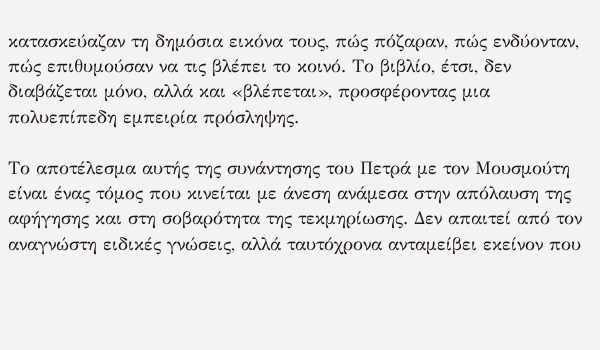κατασκεύαζαν τη δημόσια εικόνα τους, πώς πόζαραν, πώς ενδύονταν, πώς επιθυμούσαν να τις βλέπει το κοινό. Το βιβλίο, έτσι, δεν διαβάζεται μόνο, αλλά και «βλέπεται», προσφέροντας μια πολυεπίπεδη εμπειρία πρόσληψης.

Το αποτέλεσμα αυτής της συνάντησης του Πετρά με τον Μουσμούτη είναι ένας τόμος που κινείται με άνεση ανάμεσα στην απόλαυση της αφήγησης και στη σοβαρότητα της τεκμηρίωσης. Δεν απαιτεί από τον αναγνώστη ειδικές γνώσεις, αλλά ταυτόχρονα ανταμείβει εκείνον που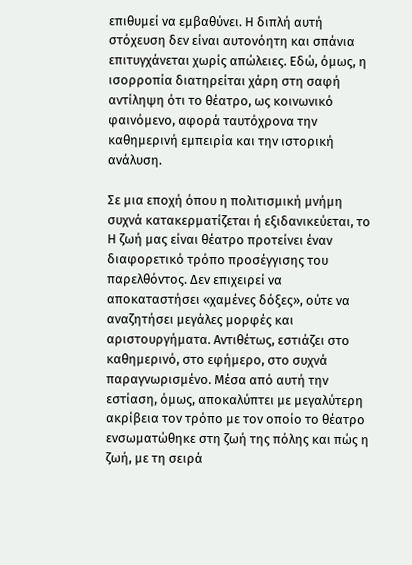επιθυμεί να εμβαθύνει. Η διπλή αυτή στόχευση δεν είναι αυτονόητη και σπάνια επιτυγχάνεται χωρίς απώλειες. Εδώ, όμως, η ισορροπία διατηρείται χάρη στη σαφή αντίληψη ότι το θέατρο, ως κοινωνικό φαινόμενο, αφορά ταυτόχρονα την καθημερινή εμπειρία και την ιστορική ανάλυση.

Σε μια εποχή όπου η πολιτισμική μνήμη συχνά κατακερματίζεται ή εξιδανικεύεται, το Η ζωή μας είναι θέατρο προτείνει έναν διαφορετικό τρόπο προσέγγισης του παρελθόντος. Δεν επιχειρεί να αποκαταστήσει «χαμένες δόξες», ούτε να αναζητήσει μεγάλες μορφές και αριστουργήματα. Αντιθέτως, εστιάζει στο καθημερινό, στο εφήμερο, στο συχνά παραγνωρισμένο. Μέσα από αυτή την εστίαση, όμως, αποκαλύπτει με μεγαλύτερη ακρίβεια τον τρόπο με τον οποίο το θέατρο ενσωματώθηκε στη ζωή της πόλης και πώς η ζωή, με τη σειρά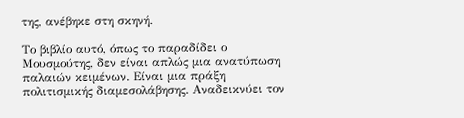της, ανέβηκε στη σκηνή.

Το βιβλίο αυτό, όπως το παραδίδει ο Μουσμούτης, δεν είναι απλώς μια ανατύπωση παλαιών κειμένων. Είναι μια πράξη πολιτισμικής διαμεσολάβησης. Αναδεικνύει τον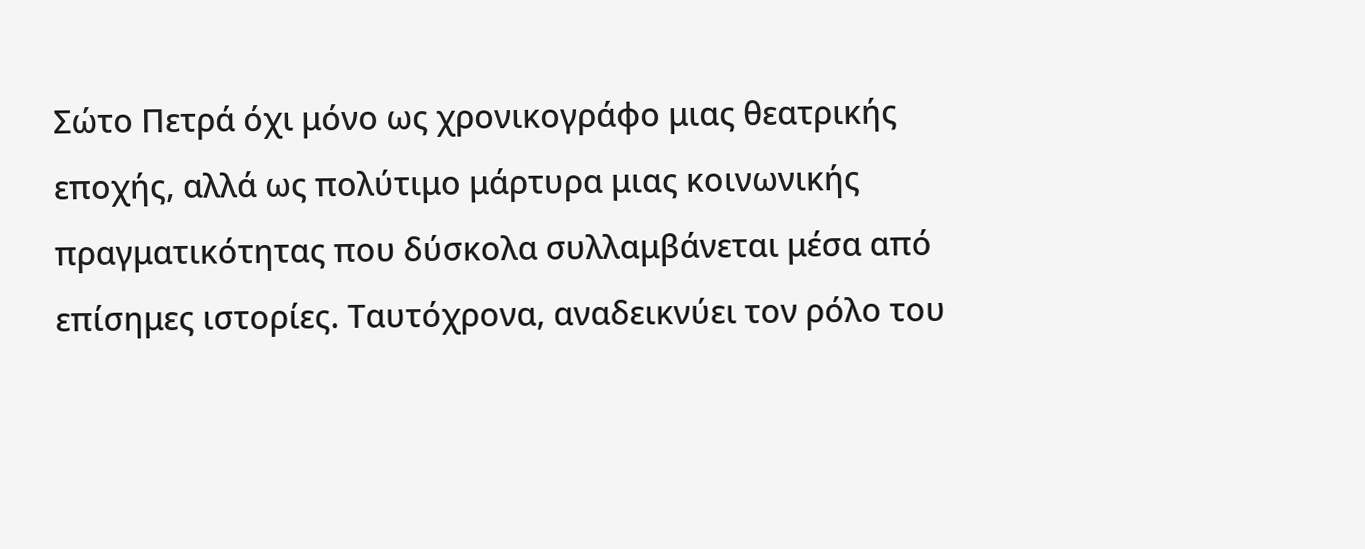Σώτο Πετρά όχι μόνο ως χρονικογράφο μιας θεατρικής εποχής, αλλά ως πολύτιμο μάρτυρα μιας κοινωνικής πραγματικότητας που δύσκολα συλλαμβάνεται μέσα από επίσημες ιστορίες. Ταυτόχρονα, αναδεικνύει τον ρόλο του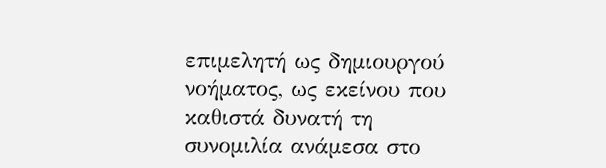επιμελητή ως δημιουργού νοήματος, ως εκείνου που καθιστά δυνατή τη συνομιλία ανάμεσα στο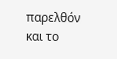παρελθόν και το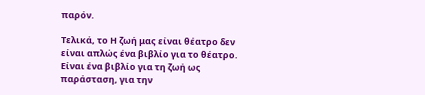παρόν.

Τελικά, το Η ζωή μας είναι θέατρο δεν είναι απλώς ένα βιβλίο για το θέατρο. Είναι ένα βιβλίο για τη ζωή ως παράσταση, για την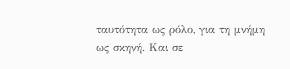ταυτότητα ως ρόλο, για τη μνήμη ως σκηνή. Και σε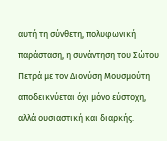αυτή τη σύνθετη, πολυφωνική παράσταση, η συνάντηση του Σώτου Πετρά με τον Διονύση Μουσμούτη αποδεικνύεται όχι μόνο εύστοχη, αλλά ουσιαστική και διαρκής.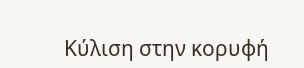Κύλιση στην κορυφή